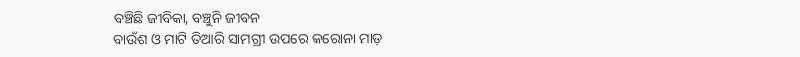ବଞ୍ଚିଛି ଜୀବିକା, ବଞ୍ଚୁନି ଜୀବନ
ବାଉଁଶ ଓ ମାଟି ତିଆରି ସାମଗ୍ରୀ ଉପରେ କରୋନା ମାଡ଼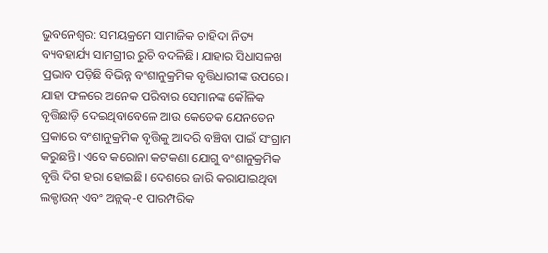ଭୁବନେଶ୍ବର: ସମୟକ୍ରମେ ସାମାଜିକ ଚାହିଦା ନିତ୍ୟ ବ୍ୟବହାର୍ଯ୍ୟ ସାମଗ୍ରୀର ରୁଚି ବଦଳିଛି। ଯାହାର ସିଧାସଳଖ ପ୍ରଭାବ ପଡ଼ିଛି ବିଭିନ୍ନ ବଂଶାନୁକ୍ରମିକ ବୃତ୍ତିଧାରୀଙ୍କ ଉପରେ। ଯାହା ଫଳରେ ଅନେକ ପରିବାର ସେମାନଙ୍କ କୌଳିକ ବୃତ୍ତିଛାଡ଼ି ଦେଇଥିବାବେଳେ ଆଉ କେତେକ ଯେନତେନ ପ୍ରକାରେ ବଂଶାନୁକ୍ରମିକ ବୃତ୍ତିକୁ ଆଦରି ବଞ୍ଚିବା ପାଇଁ ସଂଗ୍ରାମ କରୁଛନ୍ତି। ଏବେ କରୋନା କଟକଣା ଯୋଗୁ ବଂଶାନୁକ୍ରମିକ ବୃତ୍ତି ଦିଗ ହରା ହୋଇଛି। ଦେଶରେ ଜାରି କରାଯାଇଥିବା ଲକ୍ଡାଉନ୍ ଏବଂ ଅନ୍ଲକ୍-୧ ପାରମ୍ପରିକ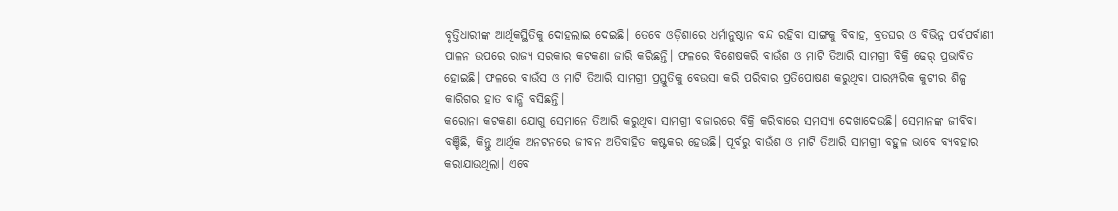ବୃତ୍ତିଧାରୀଙ୍କ ଆର୍ଥିକସ୍ଥିତିକୁ ଦୋହଲାଇ ଦେଇଛି। ତେବେ ଓଡ଼ିଶାରେ ଧର୍ମାନୁଷ୍ଠାନ ବନ୍ଦ ରହିବା ସାଙ୍ଗକୁ ବିବାହ, ବ୍ରତଘର ଓ ବିଭିନ୍ନ ପର୍ବପର୍ବାଣୀ ପାଳନ ଉପରେ ରାଜ୍ୟ ସରକାର କଟକଣା ଜାରି କରିଛନ୍ତି। ଫଳରେ ବିଶେଷକରି ବାଉଁଶ ଓ ମାଟି ତିଆରି ସାମଗ୍ରୀ ବିକ୍ରି ଢେର୍ ପ୍ରଭାବିତ ହୋଇଛି। ଫଳରେ ବାଉଁସ ଓ ମାଟି ତିଆରି ସାମଗ୍ରୀ ପ୍ରସ୍ତୁତିକୁ ବେଉସା କରି ପରିବାର ପ୍ରତିପୋଷଣ କରୁଥିବା ପାରମ୍ପରିକ କୁଟୀର ଶିଳ୍ପ କାରିଗର ହାତ ବାନ୍ଧି ବସିଛନ୍ତି।
କରୋନା କଟକଣା ଯୋଗୁ ସେମାନେ ତିଆରି କରୁଥିବା ସାମଗ୍ରୀ ବଜାରରେ ବିକ୍ରି କରିବାରେ ସମସ୍ୟା ଦେଖାଦେଉଛି। ସେମାନଙ୍କ ଜୀବିବା ବଞ୍ଚିଛି, କିନ୍ତୁ ଆର୍ଥିକ ଅନଟନରେ ଜୀବନ ଅତିବାହିତ କଷ୍ଟକର ହେଉଛି। ପୂର୍ବରୁ ବାଉଁଶ ଓ ମାଟି ତିଆରି ସାମଗ୍ରୀ ବହୁଳ ଭାବେ ବ୍ୟବହାର କରାଯାଉଥିଲା। ଏବେ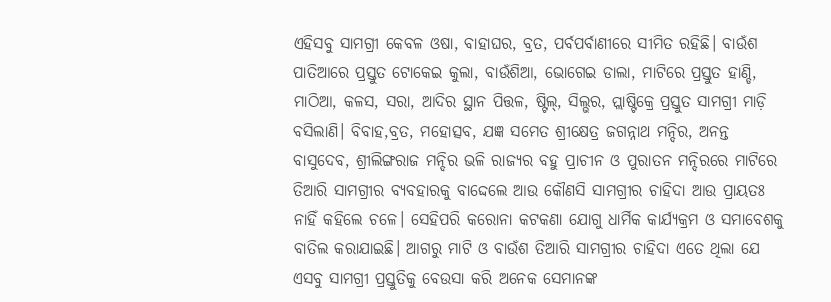ଏହିସବୁ ସାମଗ୍ରୀ କେବଳ ଓଷା, ବାହାଘର, ବ୍ରତ, ପର୍ବପର୍ବାଣୀରେ ସୀମିତ ରହିଛି। ବାଉଁଶ ପାତିଆରେ ପ୍ରସ୍ତୁତ ଟୋକେଇ କୁଲା, ବାଉଁଶିଆ, ଭୋଗେଇ ଡାଲା, ମାଟିରେ ପ୍ରସ୍ତୁତ ହାଣ୍ଡି, ମାଠିଆ, କଳସ, ସରା, ଆଦିର ସ୍ଥାନ ପିତ୍ତଳ, ଷ୍ଟିଲ୍, ସିଲ୍ଭର, ପ୍ଲାଷ୍ଟିକ୍ରେ ପ୍ରସ୍ତୁତ ସାମଗ୍ରୀ ମାଡ଼ି ବସିଲାଣି। ବିବାହ,ବ୍ରତ, ମହୋତ୍ସବ, ଯଜ୍ଞ ସମେତ ଶ୍ରୀକ୍ଷେତ୍ର ଜଗନ୍ନାଥ ମନ୍ଦିର, ଅନନ୍ତ ବାସୁଦେବ, ଶ୍ରୀଲିଙ୍ଗରାଜ ମନ୍ଦିର ଭଳି ରାଜ୍ୟର ବହୁ ପ୍ରାଚୀନ ଓ ପୁରାତନ ମନ୍ଦିରରେ ମାଟିରେ ତିଆରି ସାମଗ୍ରୀର ବ୍ୟବହାରକୁ ବାଦ୍ଦେଲେ ଆଉ କୌଣସି ସାମଗ୍ରୀର ଚାହିଦା ଆଉ ପ୍ରାୟତଃ ନାହିଁ କହିଲେ ଚଳେ। ସେହିପରି କରୋନା କଟକଣା ଯୋଗୁ ଧାର୍ମିକ କାର୍ଯ୍ୟକ୍ରମ ଓ ସମାବେଶକୁ ବାତିଲ କରାଯାଇଛି। ଆଗରୁ ମାଟି ଓ ବାଉଁଶ ତିଆରି ସାମଗ୍ରୀର ଚାହିଦା ଏତେ ଥିଲା ଯେ ଏସବୁ ସାମଗ୍ରୀ ପ୍ରସ୍ତୁତିକୁ ବେଉସା କରି ଅନେକ ସେମାନଙ୍କ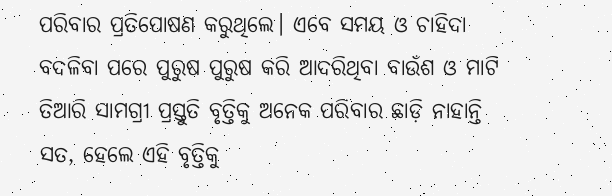ପରିବାର ପ୍ରତିପୋଷଣ କରୁଥିଲେ। ଏବେ ସମୟ ଓ ଚାହିଦା ବଦଳିବା ପରେ ପୁରୁଷ ପୁରୁଷ କରି ଆଦରିଥିବା ବାଉଁଶ ଓ ମାଟି ତିଆରି ସାମଗ୍ରୀ ପ୍ରସ୍ତୁତି ବୃତ୍ତିକୁ ଅନେକ ପରିବାର ଛାଡ଼ି ନାହାନ୍ତି ସତ, ହେଲେ ଏହି ବୃତ୍ତିକୁ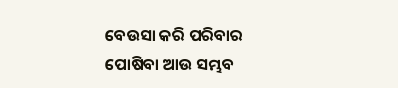ବେଉସା କରି ପରିବାର ପୋଷିବା ଆଉ ସମ୍ଭବ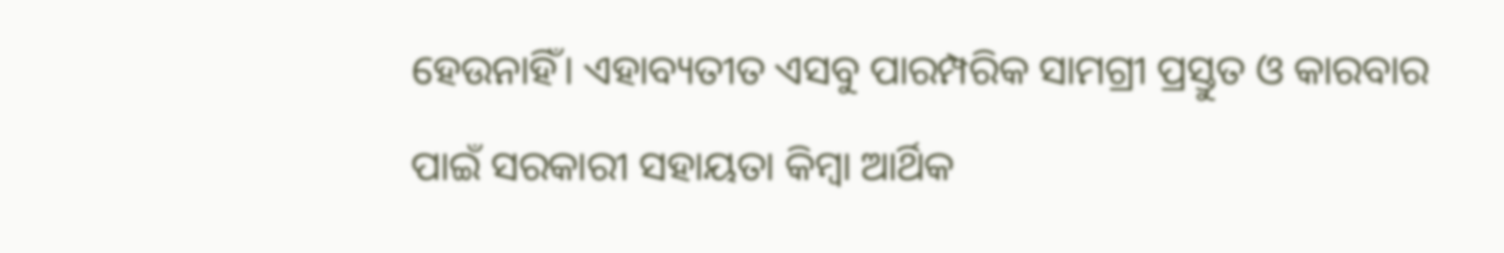ହେଉନାହିଁ। ଏହାବ୍ୟତୀତ ଏସବୁ ପାରମ୍ପରିକ ସାମଗ୍ରୀ ପ୍ରସ୍ତୁତ ଓ କାରବାର ପାଇଁ ସରକାରୀ ସହାୟତା କିମ୍ବା ଆର୍ଥିକ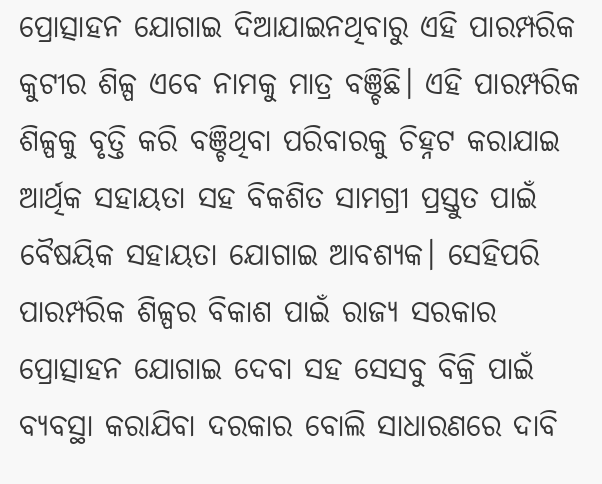ପ୍ରୋତ୍ସାହନ ଯୋଗାଇ ଦିଆଯାଇନଥିବାରୁ ଏହି ପାରମ୍ପରିକ କୁଟୀର ଶିଳ୍ପ ଏବେ ନାମକୁ ମାତ୍ର ବଞ୍ଚିଛି। ଏହି ପାରମ୍ପରିକ ଶିଳ୍ପକୁ ବୃତ୍ତି କରି ବଞ୍ଚିଥିବା ପରିବାରକୁ ଚିହ୍ନଟ କରାଯାଇ ଆର୍ଥିକ ସହାୟତା ସହ ବିକଶିତ ସାମଗ୍ରୀ ପ୍ରସ୍ତୁତ ପାଇଁ ବୈଷୟିକ ସହାୟତା ଯୋଗାଇ ଆବଶ୍ୟକ। ସେହିପରି ପାରମ୍ପରିକ ଶିଳ୍ପର ବିକାଶ ପାଇଁ ରାଜ୍ୟ ସରକାର ପ୍ରୋତ୍ସାହନ ଯୋଗାଇ ଦେବା ସହ ସେସବୁ ବିକ୍ରି ପାଇଁ ବ୍ୟବସ୍ଥା କରାଯିବା ଦରକାର ବୋଲି ସାଧାରଣରେ ଦାବି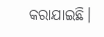କରାଯାଇଛି।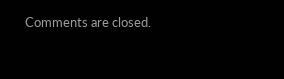Comments are closed.